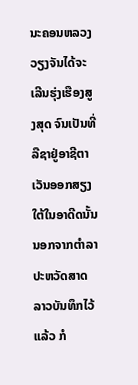ນະຄອນຫລວງວຽງຈັນໄດ້ຈະເລີນຮຸ່ງເຮືອງສູງສຸດ ຈົນເປັນທີ່ລືຊາຢູ່ອາຊີຕາເວັນອອກສຽງໃຕ້ໃນອາດີດນັ້ນ ນອກຈາກຕຳລາປະຫວັດສາດລາວບັນທຶກໄວ້ແລ້ວ ກໍ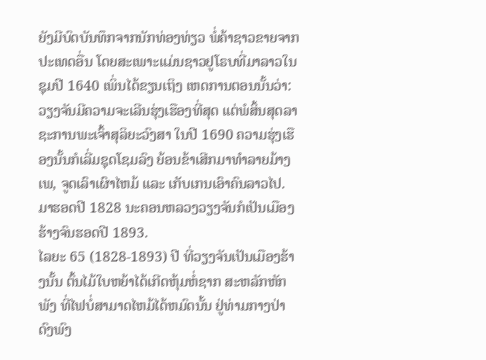ຍັງມີບົດບັນທຶກຈາກນັກທ່ອງທ່ຽວ ພໍ່ຄ້າຊາວຂາຍຈາກປະເທດອື່ນ ໂດຍສະເພາະແມ່ນຊາວຢູໂຣບທີ່ມາລາວໃນຊຸມປີ 1640 ເພິ່ນໄດ້ຂຽນເຖິງ ເຫດການຕອນນັ້ນວ່າ: ວຽງຈັນມີຄວາມຈະເລີນຮຸ່ງເຮືອງທີ່ສຸດ ແຕ່ພໍສິ້ນສຸດລາຊະການພະເຈົ້າສຸລິຍະວົງສາ ໃນປີ 1690 ຄວາມຮຸ່ງເຮືອງນັ້ນກໍເລີ່ມຊຸດໂຊມລົງ ຍ້ອນຂ້າເສີກມາທຳລາຍມ້າງເພ, ຈູດເລົາເຜົາໄຫມ້ ແລະ ເກັບເກນເອົາຄົນລາວໄປ. ມາຮອດປີ 1828 ນະຄອນຫລວງວຽງຈັນກໍເປັນເມືອງຮ້າງຈົນຮອດປີ 1893.
ໄລຍະ 65 (1828-1893) ປີ ທີ່ວຽງຈັນເປັນເມືອງຮ້າງນັ້ນ ຕົ້ນໄມ້ໃບຫຍ້າໄດ້ເກີດຫຸ້ມຫໍ່ຊາກ ສະຫລັກຫັກພັງ ທີ່ໄຟບໍ່ສາມາດໄຫມ້ໄດ້ຫມົດນັ້ນ ຢູ່ທ່າມກາງປ່າດົງພົງ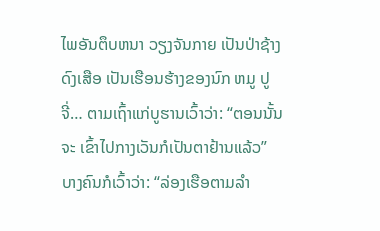ໄພອັນຕຶບຫນາ ວຽງຈັນກາຍ ເປັນປ່າຊ້າງດົງເສືອ ເປັນເຮືອນຮ້າງຂອງນົກ ຫມູ ປູຈີ່… ຕາມເຖົ້າແກ່ບູຮານເວົ້າວ່າ: “ຕອນນັ້ນຈະ ເຂົ້າໄປກາງເວັນກໍເປັນຕາຢ້ານແລ້ວ” ບາງຄົນກໍເວົ້າວ່າ: “ລ່ອງເຮືອຕາມລຳ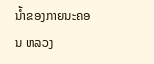ນ້ຳຂອງກາຍນະຄອນ ຫລວງ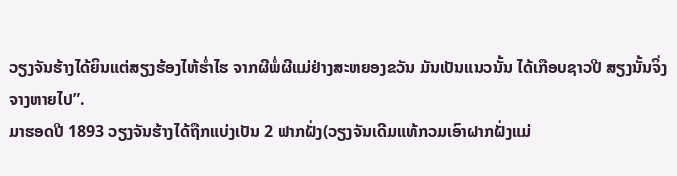ວຽງຈັນຮ້າງໄດ້ຍິນແຕ່ສຽງຮ້ອງໄຫ້ຮໍ່າໄຮ ຈາກຜີພໍ່ຜີແມ່ຢ່າງສະຫຍອງຂວັນ ມັນເປັນແນວນັ້ນ ໄດ້ເກືອບຊາວປີ ສຽງນັ້ນຈິ່ງຈາງຫາຍໄປ”.
ມາຮອດປີ 1893 ວຽງຈັນຮ້າງໄດ້ຖືກແບ່ງເປັນ 2 ຟາກຝັ່ງ(ວຽງຈັນເດີມແທ້ກວມເອົາຝາກຝັ່ງແມ່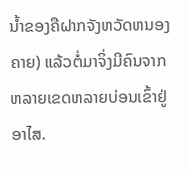ນໍ້າຂອງຄືຝາກຈັງຫວັດຫນອງຄາຍ) ແລ້ວຕໍ່ມາຈິ່ງມີຄົນຈາກຫລາຍເຂດຫລາຍບ່ອນເຂົ້າຢູ່ອາໄສ.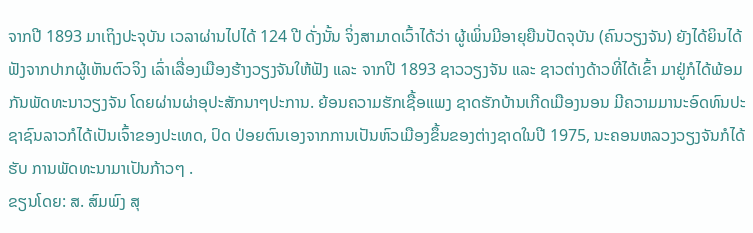ຈາກປີ 1893 ມາເຖິງປະຈຸບັນ ເວລາຜ່ານໄປໄດ້ 124 ປີ ດັ່ງນັ້ນ ຈິ່ງສາມາດເວົ້າໄດ້ວ່າ ຜູ້ເພິ່ນມີອາຍຸຍືນປັດຈຸບັນ (ຄົນວຽງຈັນ) ຍັງໄດ້ຍິນໄດ້ຟັງຈາກປາກຜູ້ເຫັນຕົວຈິງ ເລົ່າເລື່ອງເມືອງຮ້າງວຽງຈັນໃຫ້ຟັງ ແລະ ຈາກປີ 1893 ຊາວວຽງຈັນ ແລະ ຊາວຕ່າງດ້າວທີ່ໄດ້ເຂົ້າ ມາຢູ່ກໍໄດ້ພ້ອມກັນພັດທະນາວຽງຈັນ ໂດຍຜ່ານຜ່າອຸປະສັກນາໆປະການ. ຍ້ອນຄວາມຮັກເຊື້ອແພງ ຊາດຮັກບ້ານເກີດເມືອງນອນ ມີຄວາມມານະອົດທົນປະຊາຊົນລາວກໍໄດ້ເປັນເຈົ້າຂອງປະເທດ, ປົດ ປ່ອຍຕົນເອງຈາກການເປັນຫົວເມືອງຂຶ້ນຂອງຕ່າງຊາດໃນປີ 1975, ນະຄອນຫລວງວຽງຈັນກໍໄດ້ຮັບ ການພັດທະນາມາເປັນກ້າວໆ .
ຂຽນໂດຍ: ສ. ສົມພົງ ສຸ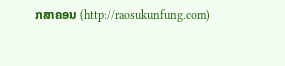ກສາຄອນ (http://raosukunfung.com)